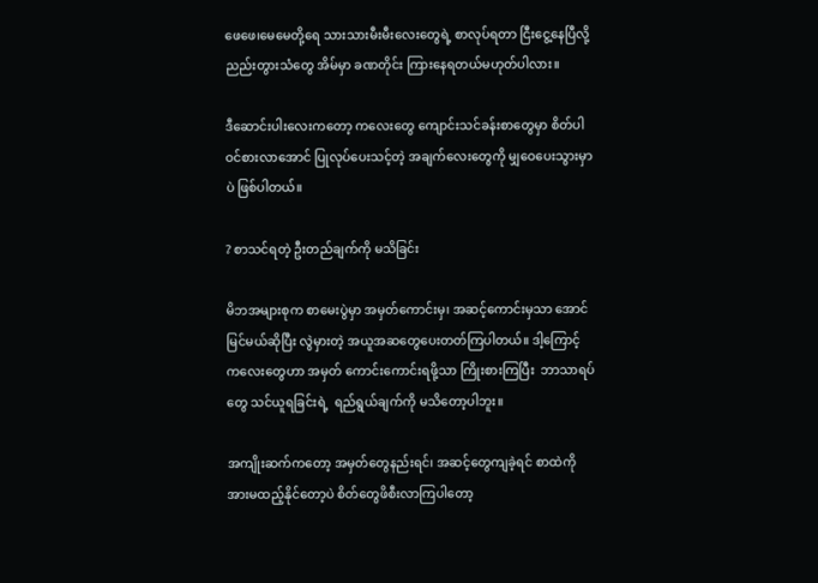ဖေဖေ၊မေမေတို့ရေ သားသားမီးမီးလေးတွေရဲ့ စာလုပ်ရတာ ငြီးငွေ့နေပြီလို့ ညည်းတွားသံတွေ အိမ်မှာ ခဏတိုင်း ကြားနေရတယ်မဟုတ်ပါလား။

ဒီဆောင်းပါးလေးကတော့ ကလေးတွေ ကျောင်းသင်ခန်းစာတွေမှာ စိတ်ပါဝင်စားလာအောင် ပြုလုပ်ပေးသင့်တဲ့ အချက်လေးတွေကို မျှဝေပေးသွားမှာပဲ ဖြစ်ပါတယ်။

? စာသင်ရတဲ့ ဦးတည်ချက်ကို မသိခြင်း

မိဘအများစုက စာမေးပွဲမှာ အမှတ်ကောင်းမှ၊ အဆင့်ကောင်းမှသာ အောင်မြင်မယ်ဆိုပြီး လွဲမှားတဲ့ အယူအဆတွေပေးတတ်ကြပါတယ်။ ဒါ့ကြောင့် ကလေးတွေဟာ အမှတ် ကောင်းကောင်းရဖို့သာ ကြိုးစားကြပြီး  ဘာသာရပ်တွေ သင်ယူရခြင်းရဲ့  ရည်ရွယ်ချက်ကို မသိတော့ပါဘူး။

အကျိုးဆက်ကတော့ အမှတ်တွေနည်းရင်၊ အဆင့်တွေကျခဲ့ရင် စာထဲကို အားမထည့်နိုင်တော့ပဲ စိတ်တွေဖိစီးလာကြပါတော့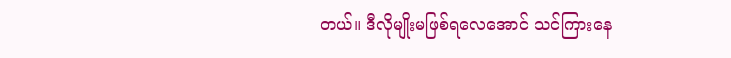တယ်။ ဒီလိုမျိုးမဖြစ်ရလေအောင် သင်ကြားနေ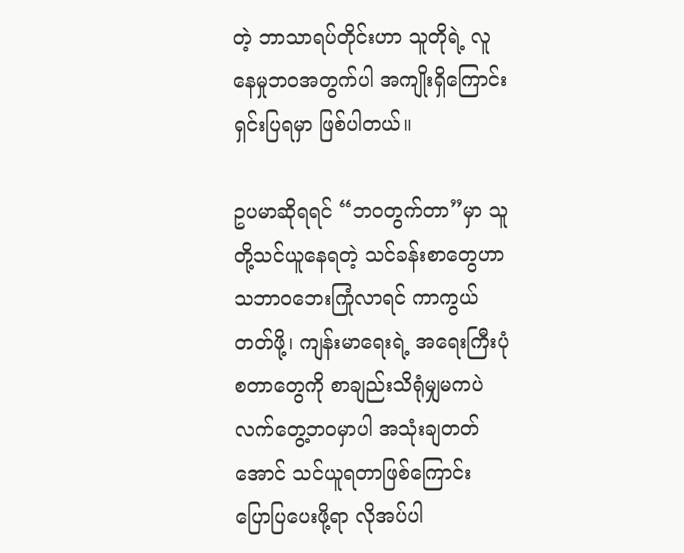တဲ့ ဘာသာရပ်တိုင်းဟာ သူတိုရဲ့ လူနေမှုဘဝအတွက်ပါ အကျိုးရှိကြောင်း ရှင်းပြရမှာ ဖြစ်ပါတယ်။

ဥပမာဆိုရရင် “ဘဝတွက်တာ”မှာ သူတို့သင်ယူနေရတဲ့ သင်ခန်းစာတွေဟာ သဘာဝဘေးကြုံလာရင် ကာကွယ်တတ်ဖို့၊ ကျန်းမာရေးရဲ့ အရေးကြီးပုံ စတာတွေကို စာချည်းသိရုံမျှမကပဲ လက်တွေ့ဘဝမှာပါ အသုံးချတတ်အောင် သင်ယူရတာဖြစ်ကြောင်း ပြောပြပေးဖို့ရာ လိုအပ်ပါ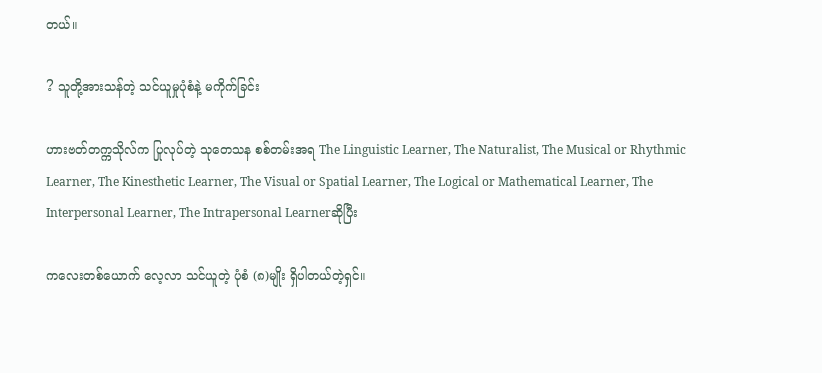တယ်။

? သူတို့အားသန်တဲ့ သင်ယူမှုပုံစံနဲ့ မကိုက်ခြင်း

ဟားဗတ်တက္ကသိုလ်က ပြုလုပ်တဲ့ သုတေသန စစ်တမ်းအရ The Linguistic Learner, The Naturalist, The Musical or Rhythmic Learner, The Kinesthetic Learner, The Visual or Spatial Learner, The Logical or Mathematical Learner, The Interpersonal Learner, The Intrapersonal Learnerဆိုပြီး

ကလေးတစ်ယောက် လေ့လာ သင်ယူတဲ့ ပုံစံ (၈)မျိုး ရှိပါတယ်တဲ့ရှင်။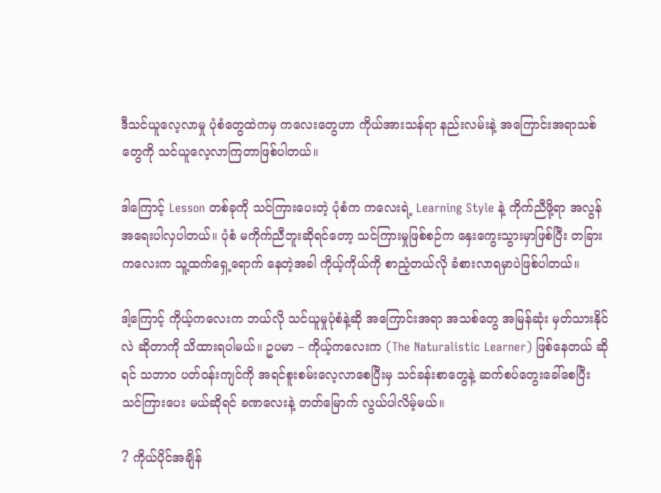ဒီသင်ယူလေ့လာမှု ပုံစံတွေထဲကမှ ကလေးတွေဟာ ကိုယ်အားသန်ရာ နည်းလမ်းနဲ့ အကြောင်းအရာသစ်တွေကို သင်ယူလေ့လာကြတာဖြစ်ပါတယ်။

ဒါကြောင့် Lesson တစ်ခုကို သင်ကြားပေးတဲ့ ပုံစံက ကလေးရဲ့ Learning Style နဲ့ ကိုက်ညီဖို့ရာ အလွန် အရေးပါလှပါတယ်။ ပုံစံ မကိုက်ညီဘူးဆိုရင်တော့ သင်ကြားမှုဖြစ်စဉ်က နှေးကွေးသွားမှာဖြစ်ပြီး တခြားကလေးက သူ့ထက်ရှေ့ရောက် နေတဲ့အခါ ကိုယ့်ကိုယ်ကို စာညံ့တယ်လို ခံစားလာရမှာပဲဖြစ်ပါတယ်။

ဒါ့ကြောင့် ကိုယ့်ကလေးက ဘယ်လို သင်ယူမှုပုံစံနဲ့ဆို အကြောင်းအရာ အသစ်တွေ အမြန်ဆုံး မှတ်သားနိုင်လဲ ဆိုတာကို သိထားရပါမယ်။ ဥပမာ – ကိုယ့်ကလေးက (The Naturalistic Learner) ဖြစ်နေတယ် ဆိုရင် သဘာဝ ပတ်ဝန်းကျင်ကို အရင်စူးစမ်းလေ့လာစေပြီးမှ သင်ခန်းစာတွေနဲ့ ဆက်စပ်တွေးခေါ်စေပြီး သင်ကြားပေး မယ်ဆိုရင် ခဏလေးနဲ့ တတ်မြောက် လွယ်ပါလိမ့်မယ်။

? ကိုယ်ပိုင်အချိန်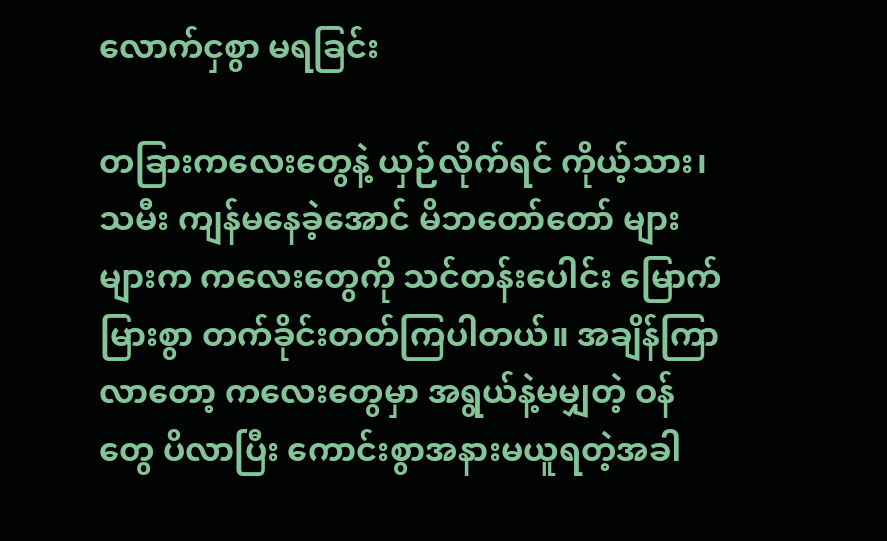လောက်ငှစွာ မရခြင်း

တခြားကလေးတွေနဲ့ ယှဉ်လိုက်ရင် ကိုယ့်သား၊သမီး ကျန်မနေခဲ့အောင် မိဘတော်တော် များများက ကလေးတွေကို သင်တန်းပေါင်း မြောက်မြားစွာ တက်ခိုင်းတတ်ကြပါတယ်။ အချိန်ကြာလာတော့ ကလေးတွေမှာ အရွယ်နဲ့မမျှတဲ့ ဝန်တွေ ပိလာပြီး ကောင်းစွာအနားမယူရတဲ့အခါ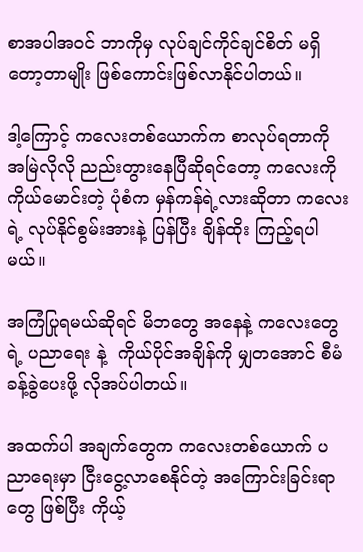စာအပါအဝင် ဘာကိုမှ လုပ်ချင်ကိုင်ချင်စိတ် မရှိတော့တာမျိုး ဖြစ်ကောင်းဖြစ်လာနိုင်ပါတယ်။

ဒါ့ကြောင့် ကလေးတစ်ယောက်က စာလုပ်ရတာကို အမြဲလိုလို ညည်းတွားနေပြီဆိုရင်တော့ ကလေးကို ကိုယ်မောင်းတဲ့ ပုံစံက မှန်ကန်ရဲ့လားဆိုတာ ကလေးရဲ့ လုပ်နိုင်စွမ်းအားနဲ့ ပြန်ပြီး ချိန်ထိုး ကြည့်ရပါမယ်။

အကြံပြုရမယ်ဆိုရင် မိဘတွေ အနေနဲ့ ကလေးတွေရဲ့ ပညာရေး နဲ့  ကိုယ်ပိုင်အချိန်ကို မျှတအောင် စီမံခန့်ခွဲပေးဖို့ လိုအပ်ပါတယ်။

အထက်ပါ အချက်တွေက ကလေးတစ်ယောက် ပညာရေးမှာ ငြီးငွေ့လာစေနိုင်တဲ့ အကြောင်းခြင်းရာတွေ ဖြစ်ပြီး ကိုယ့်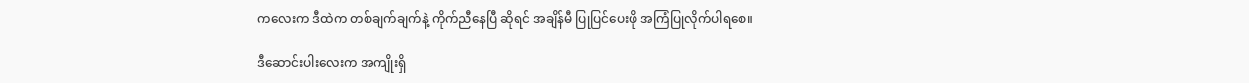ကလေးက ဒီထဲက တစ်ချက်ချက်နဲ့ ကိုက်ညီနေပြီ ဆိုရင် အချိန်မီ ပြုပြင်ပေးဖို အကြံပြုလိုက်ပါရစေ။

ဒီဆောင်းပါးလေးက အကျိုးရှိ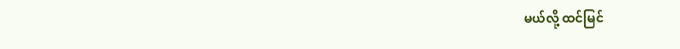မယ်လို့ ထင်မြင်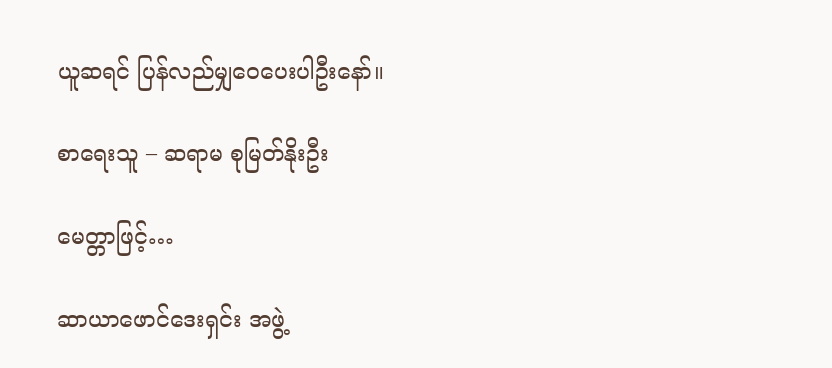ယူဆရင် ပြန်လည်မျှဝေပေးပါဦးနော်။

စာရေးသူ – ဆရာမ စုမြတ်နိုးဦး

မေတ္တာဖြင့်…

ဆာယာဖောင်ဒေးရှင်း အဖွဲ့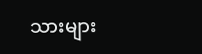သားများ